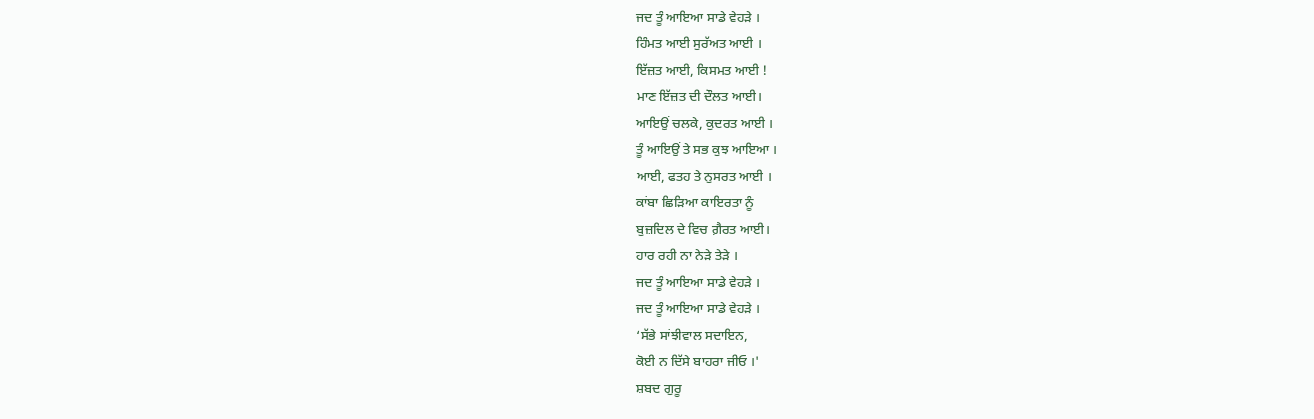ਜਦ ਤੂੰ ਆਇਆ ਸਾਡੇ ਵੇਹੜੇ ।
ਹਿੰਮਤ ਆਈ ਸੁਰੱਅਤ ਆਈ ।
ਇੱਜ਼ਤ ਆਈ, ਕਿਸਮਤ ਆਈ !
ਮਾਣ ਇੱਜ਼ਤ ਦੀ ਦੌਲਤ ਆਈ।
ਆਇਉਂ ਚਲਕੇ, ਕੁਦਰਤ ਆਈ ।
ਤੂੰ ਆਇਉਂ ਤੇ ਸਭ ਕੁਝ ਆਇਆ ।
ਆਈ, ਫਤਹ ਤੇ ਨੁਸਰਤ ਆਈ ।
ਕਾਂਬਾ ਛਿੜਿਆ ਕਾਇਰਤਾ ਨੂੰ
ਬੁਜ਼ਦਿਲ ਦੇ ਵਿਚ ਗ਼ੈਰਤ ਆਈ।
ਹਾਰ ਰਹੀ ਨਾ ਨੇੜੇ ਤੇੜੇ ।
ਜਦ ਤੂੰ ਆਇਆ ਸਾਡੇ ਵੇਹੜੇ ।
ਜਦ ਤੂੰ ਆਇਆ ਸਾਡੇ ਵੇਹੜੇ ।
‘ਸੱਭੇ ਸਾਂਝੀਵਾਲ ਸਦਾਇਨ,
ਕੋਈ ਨ ਦਿੱਸੇ ਬਾਹਰਾ ਜੀਓ ।'
ਸ਼ਬਦ ਗੁਰੂ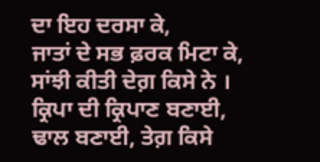ਦਾ ਇਹ ਦਰਸਾ ਕੇ,
ਜਾਤਾਂ ਦੇ ਸਭ ਫ਼ਰਕ ਮਿਟਾ ਕੇ,
ਸਾਂਝੀ ਕੀਤੀ ਦੇਗ਼ ਕਿਸੇ ਨੇ ।
ਕ੍ਰਿਪਾ ਦੀ ਕ੍ਰਿਪਾਣ ਬਣਾਈ,
ਢਾਲ ਬਣਾਈ, ਤੇਗ਼ ਕਿਸੇ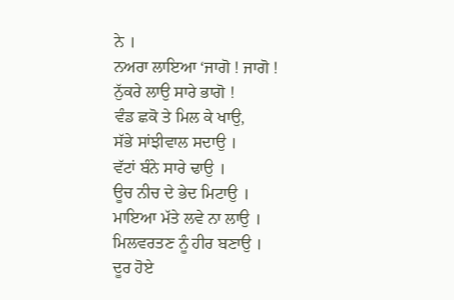ਨੇ ।
ਨਅਰਾ ਲਾਇਆ ‘ਜਾਗੋ ! ਜਾਗੋ !
ਨੁੱਕਰੇ ਲਾਉ ਸਾਰੇ ਭਾਗੋ !
ਵੰਡ ਛਕੋ ਤੇ ਮਿਲ ਕੇ ਖਾਉ,
ਸੱਭੇ ਸਾਂਝੀਵਾਲ ਸਦਾਉ ।
ਵੱਟਾਂ ਬੰਨੇ ਸਾਰੇ ਢਾਉ ।
ਊਚ ਨੀਚ ਦੇ ਭੇਦ ਮਿਟਾਉ ।
ਮਾਇਆ ਮੱਤੇ ਲਵੇ ਨਾ ਲਾਉ ।
ਮਿਲਵਰਤਣ ਨੂੰ ਹੀਰ ਬਣਾਉ ।
ਦੂਰ ਹੋਏ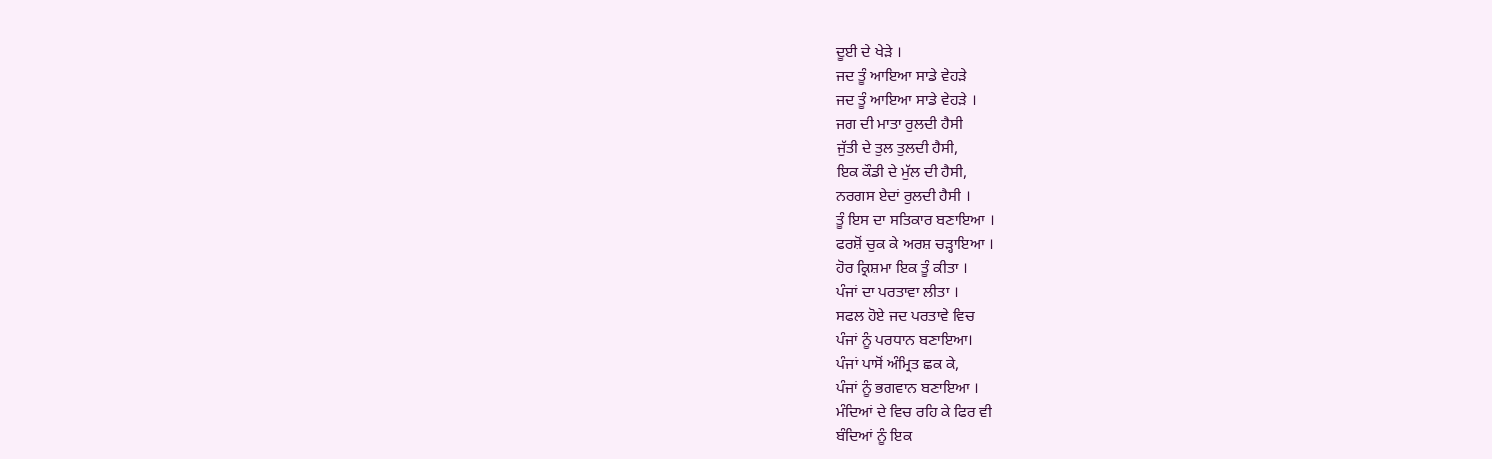ਦੂਈ ਦੇ ਖੇੜੇ ।
ਜਦ ਤੂੰ ਆਇਆ ਸਾਡੇ ਵੇਹੜੇ
ਜਦ ਤੂੰ ਆਇਆ ਸਾਡੇ ਵੇਹੜੇ ।
ਜਗ ਦੀ ਮਾਤਾ ਰੁਲਦੀ ਹੈਸੀ
ਜੁੱਤੀ ਦੇ ਤੁਲ ਤੁਲਦੀ ਹੈਸੀ,
ਇਕ ਕੌਡੀ ਦੇ ਮੁੱਲ ਦੀ ਹੈਸੀ,
ਨਰਗਸ ਏਦਾਂ ਰੁਲਦੀ ਹੈਸੀ ।
ਤੂੰ ਇਸ ਦਾ ਸਤਿਕਾਰ ਬਣਾਇਆ ।
ਫਰਸ਼ੋਂ ਚੁਕ ਕੇ ਅਰਸ਼ ਚੜ੍ਹਾਇਆ ।
ਹੋਰ ਕ੍ਰਿਸ਼ਮਾ ਇਕ ਤੂੰ ਕੀਤਾ ।
ਪੰਜਾਂ ਦਾ ਪਰਤਾਵਾ ਲੀਤਾ ।
ਸਫਲ ਹੋਏ ਜਦ ਪਰਤਾਵੇ ਵਿਚ
ਪੰਜਾਂ ਨੂੰ ਪਰਧਾਨ ਬਣਾਇਆ।
ਪੰਜਾਂ ਪਾਸੋਂ ਅੰਮ੍ਰਿਤ ਛਕ ਕੇ,
ਪੰਜਾਂ ਨੂੰ ਭਗਵਾਨ ਬਣਾਇਆ ।
ਮੰਦਿਆਂ ਦੇ ਵਿਚ ਰਹਿ ਕੇ ਫਿਰ ਵੀ
ਬੰਦਿਆਂ ਨੂੰ ਇਕ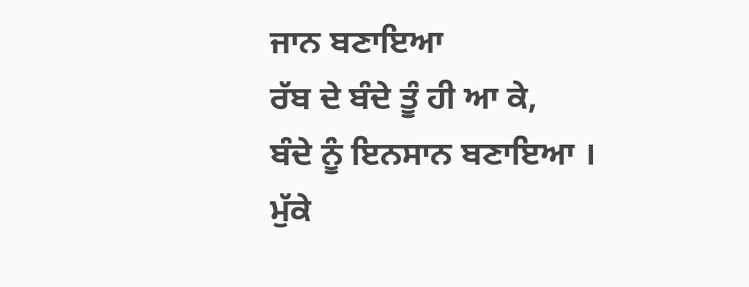ਜਾਨ ਬਣਾਇਆ
ਰੱਬ ਦੇ ਬੰਦੇ ਤੂੰ ਹੀ ਆ ਕੇ,
ਬੰਦੇ ਨੂੰ ਇਨਸਾਨ ਬਣਾਇਆ ।
ਮੁੱਕੇ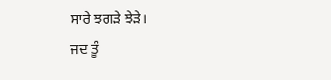ਸਾਰੇ ਝਗੜੇ ਝੇੜੇ।
ਜਦ ਤੂੰ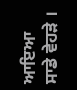ਆਇਆ ਸਾਡੇ ਵੇਹੜੇ ।